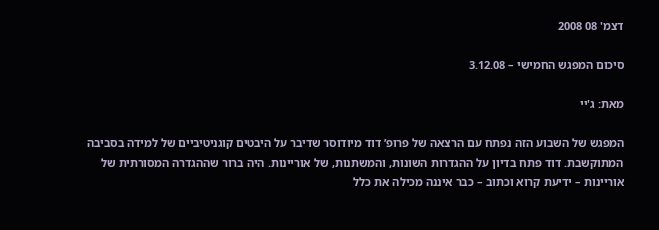דצמ' 08 2008

סיכום המפגש החמישי – 3.12.08

מאת: ג'יי

המפגש של השבוע הזה נפתח עם הרצאה של פרופ’ דוד מיודוסר שדיבר על היבטים קוגניטיביים של למידה בסביבה המתוקשבת. דוד פתח בדיון על ההגדרות השונות, והמשתנות, של אוריינות. היה ברור שההגדרה המסורתית של אוריינות – ידיעת קרוא וכתוב – כבר איננה מכילה את כלל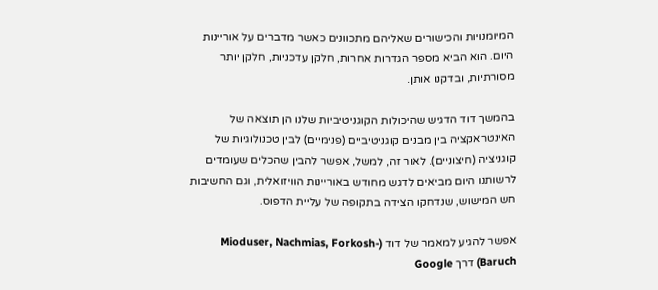המיומנויות והכישורים שאליהם מתכוונים כאשר מדברים על אוריינות היום. הוא הביא מספר הגדרות אחרות, חלקן עדכניות, חלקן יותר מסורתיות, ובדקנו אותן.

בהמשך דוד הדגיש שהיכולות הקוגניטיביות שלנו הן תוצאה של האינטראקציה בין מבנים קוגניטיביים (פנימיים) לבין טכנולוגיות של קוגניציה (חיצוניים). לאור זה, למשל, אפשר להבין שהכלים שעומדים לרשותנו היום מביאים לדגש מחודש באוריינות הוויזואלית, וגם החשיבות חש המישוש, שנדחקו הצידה בתקופה של עליית הדפוס.

אפשר להגיע למאמר של דוד (Mioduser, Nachmias, Forkosh-Baruch) דרך Google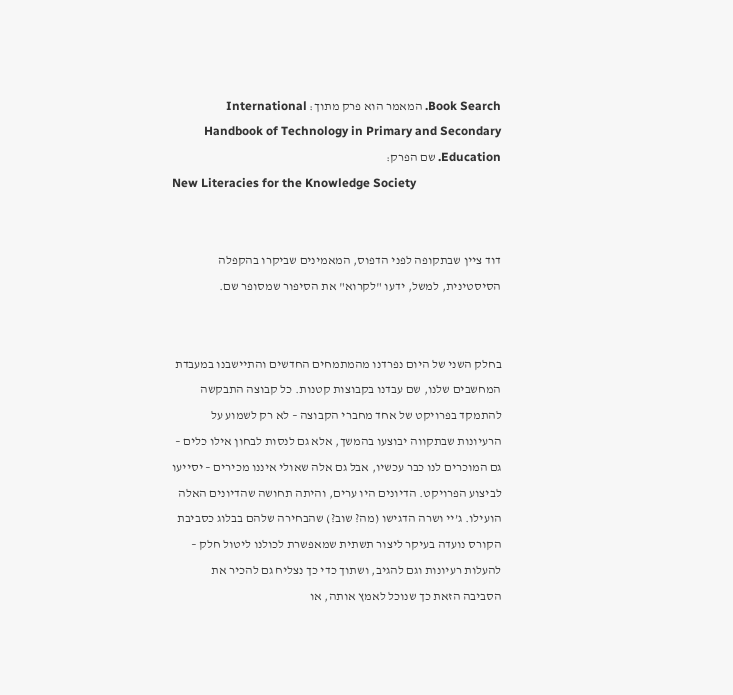Book Search. המאמר הוא פרק מתוך: International Handbook of Technology in Primary and Secondary Education. שם הפרק:
New Literacies for the Knowledge Society


דוד ציין שבתקופה לפני הדפוס, המאמינים שביקרו בהקפלה הסיסטינית, למשל, ידעו "לקרוא" את הסיפור שמסופר שם.


בחלק השני של היום נפרדנו מהמתמחים החדשים והתיישבנו במעבדת המחשבים שלנו, שם עבדנו בקבוצות קטנות. כל קבוצה התבקשה להתמקד בפרויקט של אחד מחברי הקבוצה – לא רק לשמוע על הרעיונות שבתקווה יבוצעו בהמשך, אלא גם לנסות לבחון אילו כלים – גם המוכרים לנו כבר עכשיו, אבל גם אלה שאולי איננו מכירים – יסייעו לביצוע הפרויקט. הדיונים היו ערים, והיתה תחושה שהדיונים האלה הועילו. ג’יי ושרה הדגישו (מה? שוב?) שהבחירה שלהם בבלוג כסביבת הקורס נועדה בעיקר ליצור תשתית שמאפשרת לכולנו ליטול חלק – להעלות רעיונות וגם להגיב, ושתוך כדי כך נצליח גם להכיר את הסביבה הזאת כך שנוכל לאמץ אותה, או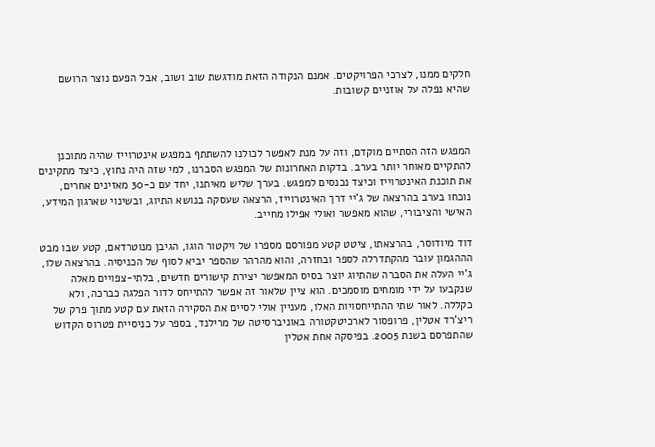חלקים ממנו, לצרכי הפרויקטים. אמנם הנקודה הזאת מודגשת שוב ושוב, אבל הפעם נוצר הרושם שהיא נפלה על אוזניים קשובות.



המפגש הזה הסתיים מוקדם, וזה על מנת לאפשר לכולנו להשתתף במפגש אינטרוייז שהיה מתוכנן להתקיים מאוחר יותר בערב. בדקות האחרונות של המפגש הסברנו, למי שזה היה נחוץ, כיצד מתקינים את תוכנת האינטרוייז וכיצד נכנסים למפגש. בערך שליש מאיתנו, יחד עם כ-30 מאזינים אחרים, נוכחו בערב בהרצאה של ג’יי דרך האינטרוייז, הרצאה שעסקה בנושא התיוג, ובשינוי שארגון המידע, האישי והציבורי, שהוא מאפשר ואולי אפילו מחייב.

דוד מיודוסר, בהרצאתו, ציטט קטע מפורסם מספרו של ויקטור הוגו, הגיבן מנוטרדאם, קטע שבו מבט הההגמון עובר מהקתדרלה לספר ובחזרה, והוא מהרהר שהספר יביא לסוף של הכניסיה. בהרצאה שלו, ג’יי העלה את הסברה שהתיוג יוצר בסיס המאפשר יצירת קישורים חדשים, בלתי-צפויים מאלה שנקבעו על ידי מומחים מוסמכים. הוא ציין שלאור זה אפשר להתייחס לדור הפלגה כברכה, ולא כקללה. לאור שתי ההתייחסויות האלו, מעניין אולי לסיים את הסקירה הזאת עם קטע מתוך פרק של ריצ’רד אטלין, פרופסור לארכיטקטורה באוניברסיטה של מרילנד, בספר על כניסיית פטרוס הקדוש שהתפרסם בשנת 2005. בפיסקה אחת אטלין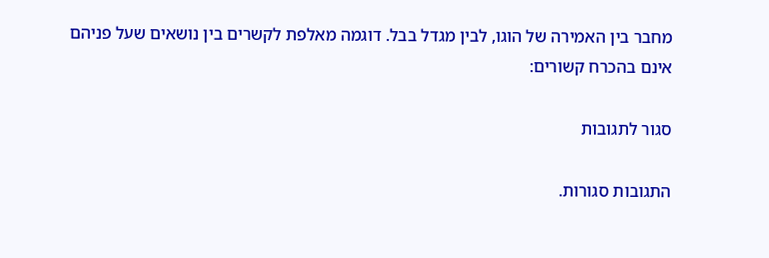מחבר בין האמירה של הוגו, לבין מגדל בבל. דוגמה מאלפת לקשרים בין נושאים שעל פניהם אינם בהכרח קשורים:

סגור לתגובות

התגובות סגורות.